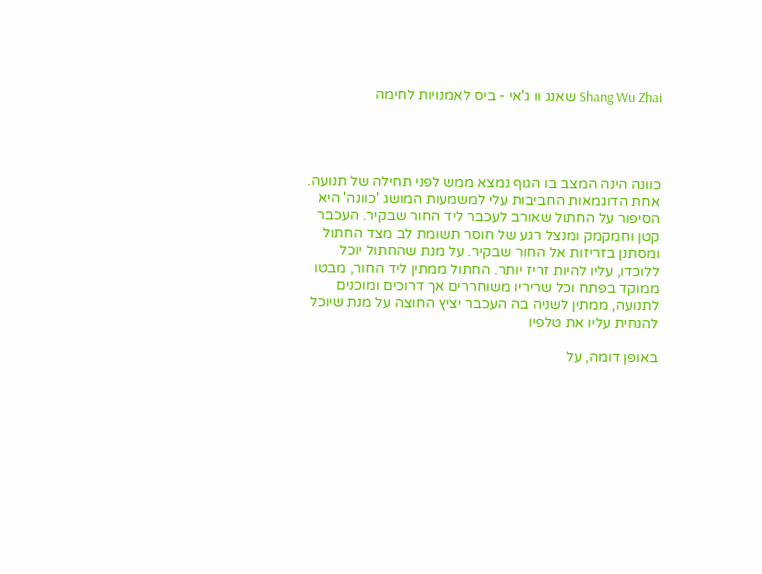Shang Wu Zhai שאנג וו ג'אי - ביס לאמנויות לחימה




כוונה הינה המצב בו הגוף נמצא ממש לפני תחילה של תנועה. אחת הדוגמאות החביבות עלי למשמעות המושג 'כוונה' היא הסיפור על החתול שאורב לעכבר ליד החור שבקיר. העכבר קטן וחמקמק ומנצל רגע של חוסר תשומת לב מצד החתול ומסתנן בזריזות אל החור שבקיר. על מנת שהחתול יוכל ללוכדו, עליו להיות זריז יותר. החתול ממתין ליד החור, מבטו ממוקד בפתח וכל שריריו משוחררים אך דרוכים ומוכנים לתנועה, ממתין לשניה בה העכבר יציץ החוצה על מנת שיוכל להנחית עליו את טלפיו

באופן דומה, על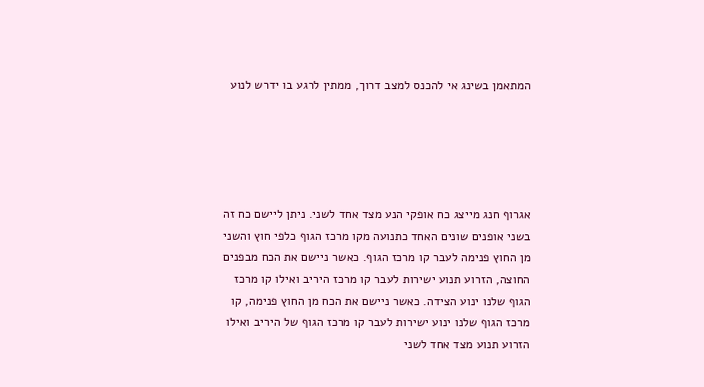המתאמן בשינג אי להכנס למצב דרוך, ממתין לרגע בו ידרש לנוע





אגרוף חנג מייצג כח אופקי הנע מצד אחד לשני. ניתן ליישם כח זה בשני אופנים שונים האחד כתנועה מקו מרכז הגוף כלפי חוץ והשני מן החוץ פנימה לעבר קו מרכז הגוף. כאשר ניישם את הכח מבפנים החוצה, הזרוע תנוע ישירות לעבר קו מרכז היריב ואילו קו מרכז הגוף שלנו ינוע הצידה. כאשר ניישם את הכח מן החוץ פנימה, קו מרכז הגוף שלנו ינוע ישירות לעבר קו מרכז הגוף של היריב ואילו הזרוע תנוע מצד אחד לשני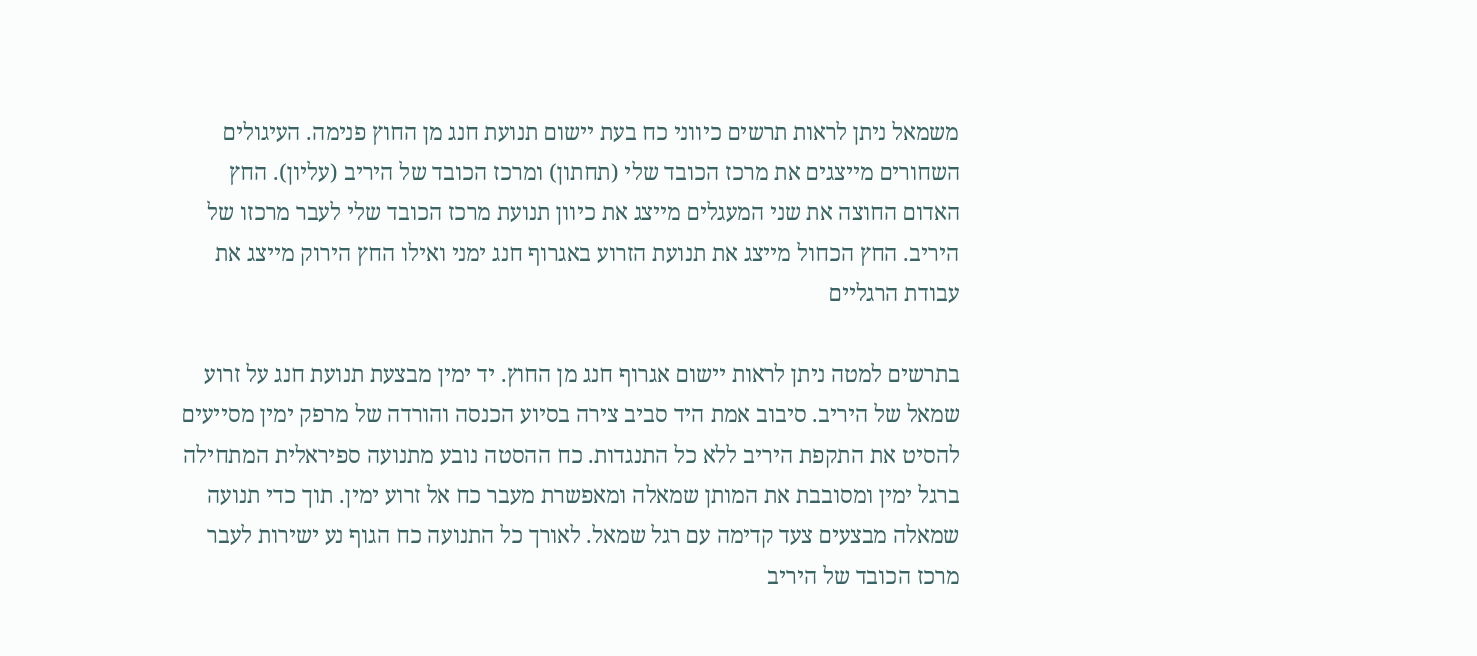משמאל ניתן לראות תרשים כיווני כח בעת יישום תנועת חנג מן החוץ פנימה. העיגולים השחורים מייצגים את מרכז הכובד שלי (תחתון) ומרכז הכובד של היריב (עליון). החץ האדום החוצה את שני המעגלים מייצג את כיוון תנועת מרכז הכובד שלי לעבר מרכזו של היריב. החץ הכחול מייצג את תנועת הזרוע באגרוף חנג ימני ואילו החץ הירוק מייצג את עבודת הרגליים

בתרשים למטה ניתן לראות יישום אגרוף חנג מן החוץ. יד ימין מבצעת תנועת חנג על זרוע שמאל של היריב. סיבוב אמת היד סביב צירה בסיוע הכנסה והורדה של מרפק ימין מסייעים להסיט את התקפת היריב ללא כל התנגדות. כח ההסטה נובע מתנועה ספיראלית המתחילה ברגל ימין ומסובבת את המותן שמאלה ומאפשרת מעבר כח אל זרוע ימין. תוך כדי תנועה שמאלה מבצעים צעד קדימה עם רגל שמאל. לאורך כל התנועה כח הגוף נע ישירות לעבר מרכז הכובד של היריב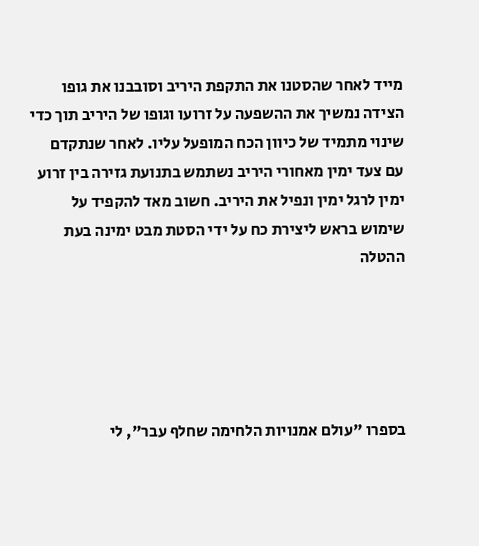מייד לאחר שהסטנו את התקפת היריב וסובבנו את גופו הצידה נמשיך את ההשפעה על זרועו וגופו של היריב תוך כדי שינוי מתמיד של כיוון הכח המופעל עליו. לאחר שנתקדם עם צעד ימין מאחורי היריב נשתמש בתנועת גזירה בין זרוע ימין לרגל ימין ונפיל את היריב. חשוב מאד להקפיד על שימוש בראש ליצירת כח על ידי הסטת מבט ימינה בעת ההטלה





בספרו "עולם אמנויות הלחימה שחלף עבר", לי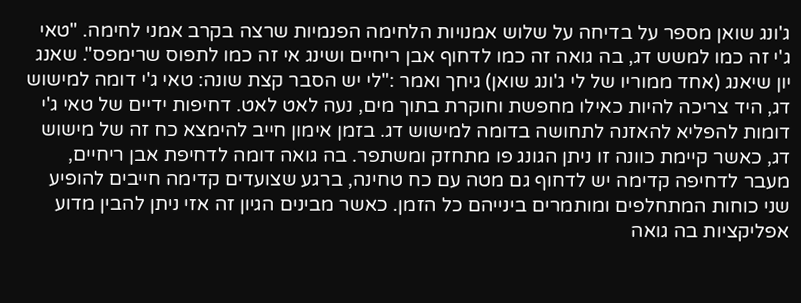ג'ונג שואן מספר על בדיחה על שלוש אמנויות הלחימה הפנמיות שרצה בקרב אמני לחימה. "טאי ג'י זה כמו למשש דג, בה גואה זה כמו לדחוף אבן ריחיים ושינג אי זה כמו לתפוס שרימפס". שאנג יון שיאנג (אחד ממוריו של לי ג'ונג שואן) גיחך ואמר :"לי יש הסבר קצת שונה: טאי ג'י דומה למישוש דג, היד צריכה להיות כאילו מחפשת וחוקרת בתוך מים, נעה לאט לאט. דחיפות ידיים של טאי ג'י דומות להפליא להאזנה לתחושה בדומה למישוש דג. בזמן אימון חייב להימצא כח זה של מישוש דג, כאשר קיימת כוונה זו ניתן הגונג פו מתחזק ומשתפר. בה גואה דומה לדחיפת אבן ריחיים, מעבר לדחיפה קדימה יש לדחוף גם מטה עם כח טחינה, ברגע שצועדים קדימה חייבים להופיע שני כוחות המתחלפים ומותמרים בינייהם כל הזמן. כאשר מבינים הגיון זה אזי ניתן להבין מדוע אפליקציות בה גואה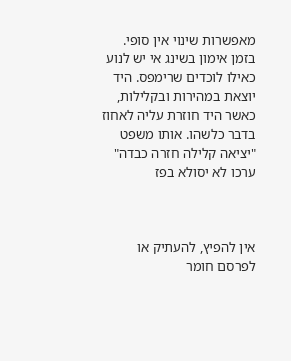מאפשרות שינוי אין סופי. בזמן אימון בשינג אי יש לנוע כאילו לוכדים שרימפס. היד יוצאת במהירות ובקלילות, כאשר היד חוזרת עליה לאחוז בדבר כלשהו. אותו משפט "יציאה קלילה חזרה כבדה" ערכו לא יסולא בפז



אין להפיץ, להעתיק או לפרסם חומר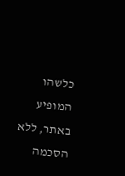כלשהו המופיע באתר, ללא הסכמה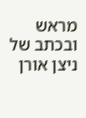מראש ובכתב של ניצן אורן